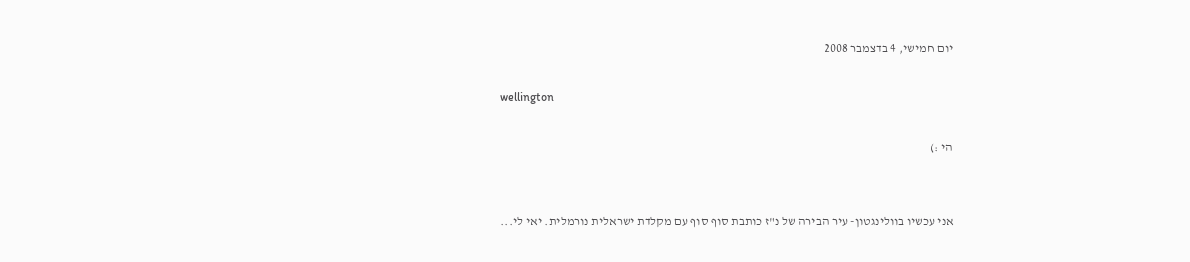יום חמישי, 4 בדצמבר 2008

wellington

הי :)


אני עכשיו בוולינגטון- עיר הבירה של נ"ז כותבת סוף סוף עם מקלדת ישראלית נורמלית. יאי לי...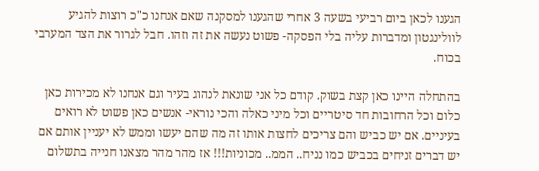הגענו לכאן ביום רביעי בשעה 3 אחרי שהגענו למסקנה שאם אנחנו כ"כ רוצות להגיע לוולינגטון ומדברות עליה בלי הפסקה- פשוט נעשה את זה וזהו. חבל לגרור את הצד המערבי בכוח.

בהתחלה היינו כאן קצת בשוק. קודם כל אני שונאת לנהוג בעיר וגם אנחנו לא מכירות כאן כלום וכל הרחובות חד סיטריים וכל מיני כאלה והכי נוראי- אנשים כאן פשוט לא רואים בעיניים. אם יש כביש והם צריכים לחצות אותו זה מה שהם יעשו וממש לא יעניין אותם אם יש דברים זניחים בכביש כמו נניח.. הממ.. מכוניות!!! אז מהר מהר מצאנו חנייה בתשלום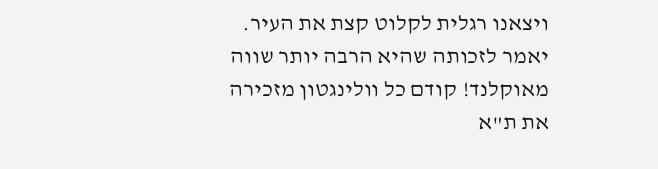ויצאנו רגלית לקלוט קצת את העיר. יאמר לזכותה שהיא הרבה יותר שווה מאוקלנד! קודם כל וולינגטון מזכירה את ת"א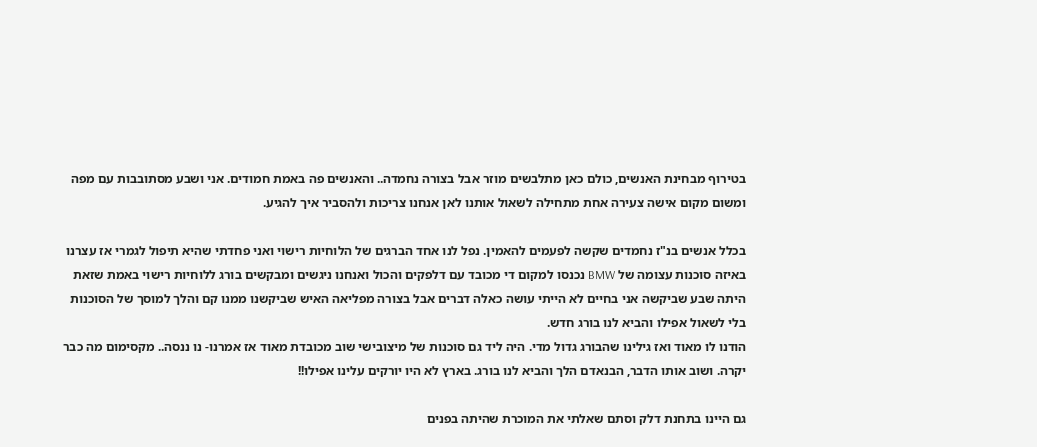בטירוף מבחינת האנשים, כולם כאן מתלבשים מוזר אבל בצורה נחמדה.. והאנשים פה באמת חמודים. אני ושבע מסתובבות עם מפה ומשום מקום אישה צעירה אחת מתחילה לשאול אותנו לאן אנחנו צריכות ולהסביר איך להגיע.

בכלל אנשים בנ"ז נחמדים שקשה לפעמים להאמין. נפל לנו אחד הברגים של הלוחיות רישוי ואני פחדתי שהיא תיפול לגמרי אז עצרנו באיזה סוכנות עצומה של BMW נכנסו למקום די מכובד עם דלפקים והכול ואנחנו ניגשים ומבקשים בורג ללוחיות רישוי באמת שזאת היתה שבע שביקשה אני בחיים לא הייתי עושה כאלה דברים אבל בצורה מפליאה האיש שביקשנו ממנו קם והלך למוסך של הסוכנות בלי לשאול אפילו והביא לנו בורג חדש.
הודנו לו מאוד ואז גילינו שהבורג גדול מדי. היה ליד גם סוכנות של מיצובישי שוב מכובדת מאוד אז אמרנו- נו ננסה.. מקסימום מה כבר יקרה. ושוב אותו הדבר, הבנאדם הלך והביא לנו בורג. בארץ לא היו יורקים עלינו אפילו!!

גם היינו בתחנת דלק וסתם שאלתי את המוכרת שהיתה בפנים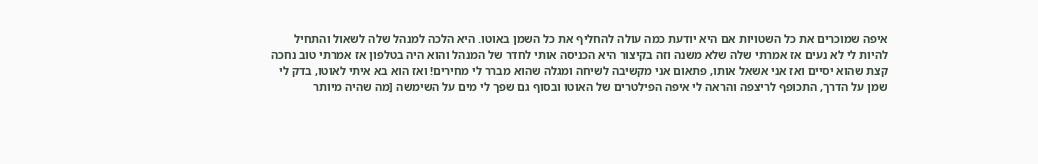איפה שמוכרים את כל השטויות אם היא יודעת כמה עולה להחליף את כל השמן באוטו. היא הלכה למנהל שלה לשאול והתחיל להיות לי לא נעים אז אמרתי שלה שלא משנה וזה בקיצור היא הכניסה אותי לחדר של המנהל והוא היה בטלפון אז אמרתי טוב נחכה קצת שהוא יסיים ואז אני אשאל אותו, פתאום אני מקשיבה לשיחה ומגלה שהוא מברר לי מחירים! ואז הוא בא איתי לאוטו, בדק לי שמן על הדרך, התכופף לריצפה והראה לי איפה הפילטרים של האוטו ובסוף גם שפך לי מים על השימשה [מה שהיה מיותר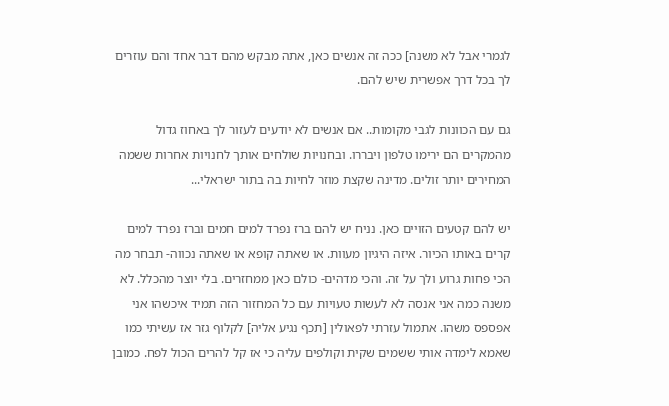לגמרי אבל לא משנה] ככה זה אנשים כאן, אתה מבקש מהם דבר אחד והם עוזרים לך בכל דרך אפשרית שיש להם.

גם עם הכוונות לגבי מקומות.. אם אנשים לא יודעים לעזור לך באחוז גדול מהמקרים הם ירימו טלפון ויבררו. ובחנויות שולחים אותך לחנויות אחרות ששמה המחירים יותר זולים. מדינה שקצת מוזר לחיות בה בתור ישראלי...

יש להם קטעים הזויים כאן. נניח יש להם ברז נפרד למים חמים וברז נפרד למים קרים באותו הכיור. איזה היגיון מעוות. או שאתה קופא או שאתה נכווה- תבחר מה הכי פחות גרוע ולך על זה. והכי מדהים- כולם כאן ממחזרים. בלי יוצר מהכלל. לא משנה כמה אני אנסה לא לעשות טעויות עם כל המחזור הזה תמיד איכשהו אני אפספס משהו. אתמול עזרתי לפאולין [תכף נגיע אליה] לקלוף גזר אז עשיתי כמו שאמא לימדה אותי ששמים שקית וקולפים עליה כי אז קל להרים הכול לפח. כמובן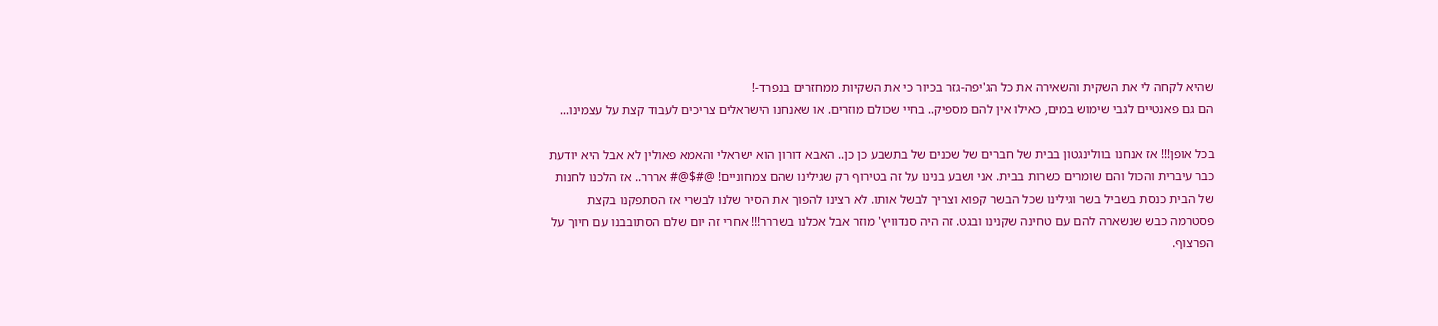שהיא לקחה לי את השקית והשאירה את כל הג'יפה-גזר בכיור כי את השקיות ממחזרים בנפרד-!
הם גם פאנטיים לגבי שימוש במים, כאילו אין להם מספיק.. בחיי שכולם מוזרים. או שאנחנו הישראלים צריכים לעבוד קצת על עצמינו...

בכל אופן!!! אז אנחנו בוולינגטון בבית של חברים של שכנים של בתשבע כן כן.. האבא דורון הוא ישראלי והאמא פאולין לא אבל היא יודעת כבר עיברית והכול והם שומרים כשרות בבית. אני ושבע בנינו על זה בטירוף רק שגילינו שהם צמחוניים! @#$@# אררר.. אז הלכנו לחנות של הבית כנסת בשביל בשר וגילינו שכל הבשר קפוא וצריך לבשל אותו. לא רצינו להפוך את הסיר שלנו לבשרי אז הסתפקנו בקצת פסטרמה כבש שנשארה להם עם טחינה שקנינו ובגט. זה היה סנדוויץ' מוזר אבל אכלנו בשררר!!! אחרי זה יום שלם הסתובבנו עם חיוך על הפרצוף.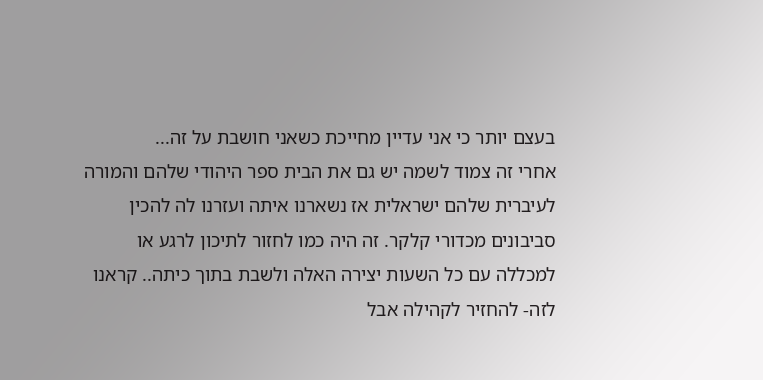בעצם יותר כי אני עדיין מחייכת כשאני חושבת על זה...
אחרי זה צמוד לשמה יש גם את הבית ספר היהודי שלהם והמורה לעיברית שלהם ישראלית אז נשארנו איתה ועזרנו לה להכין סביבונים מכדורי קלקר. זה היה כמו לחזור לתיכון לרגע או למכללה עם כל השעות יצירה האלה ולשבת בתוך כיתה.. קראנו לזה- להחזיר לקהילה אבל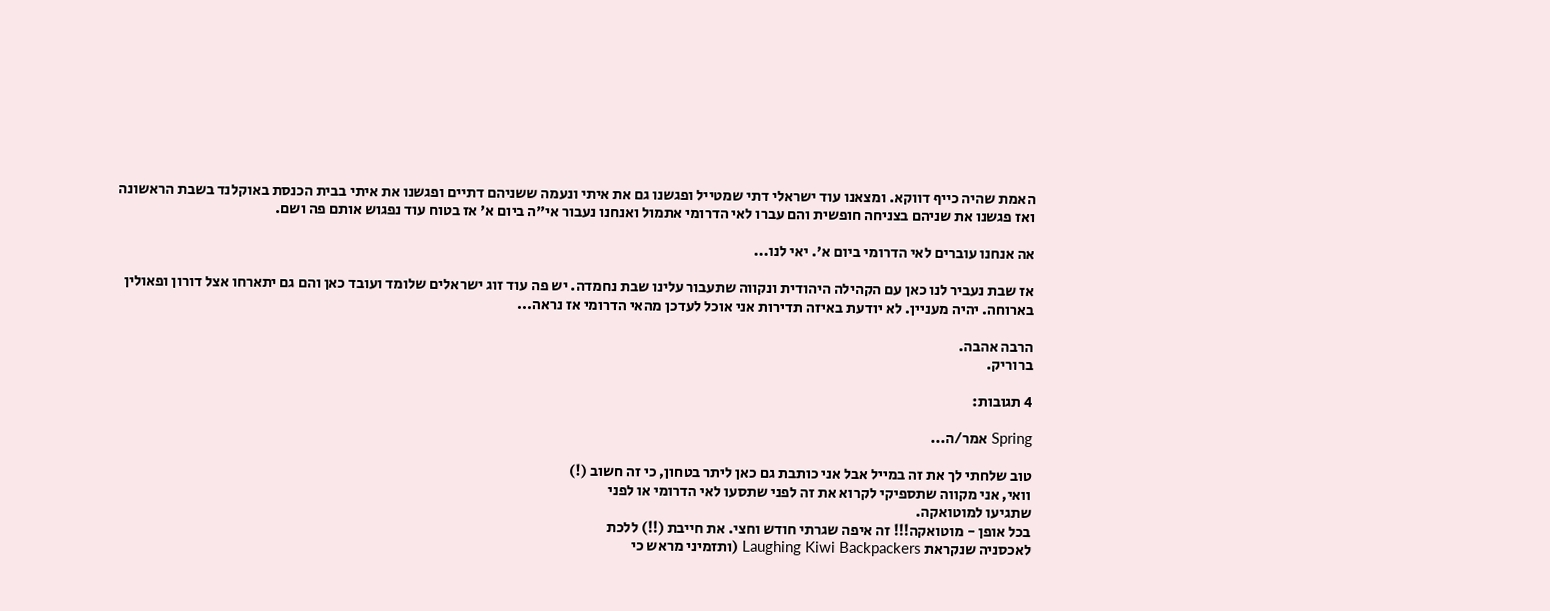האמת שהיה כייף דווקא. ומצאנו עוד ישראלי דתי שמטייל ופגשנו גם את איתי ונעמה ששניהם דתיים ופגשנו את איתי בבית הכנסת באוקלנד בשבת הראשונה ואז פגשנו את שניהם בצניחה חופשית והם עברו לאי הדרומי אתמול ואנחנו נעבור אי"ה ביום א' אז בטוח עוד נפגוש אותם פה ושם.

אה אנחנו עוברים לאי הדרומי ביום א'. יאי לנו...

אז שבת נעביר לנו כאן עם הקהילה היהודית ונקווה שתעבור עלינו שבת נחמדה. יש פה עוד זוג ישראלים שלומד ועובד כאן והם גם יתארחו אצל דורון ופאולין בארוחה. יהיה מעניין. לא יודעת באיזה תדירות אני אוכל לעדכן מהאי הדרומי אז נראה...

הרבה אהבה.
ברוריק.

4 תגובות:

Spring אמר/ה...

טוב שלחתי לך את זה במייל אבל אני כותבת גם כאן ליתר בטחון, כי זה חשוב (!)
וואי, אני מקווה שתספיקי לקרוא את זה לפני שתסעו לאי הדרומי או לפני
שתגיעו למוטואקה.
בכל אופן - מוטואקה!!! זה איפה שגרתי חודש וחצי. את חייבת (!!) ללכת
לאכסניה שנקראת Laughing Kiwi Backpackers (ותזמיני מראש כי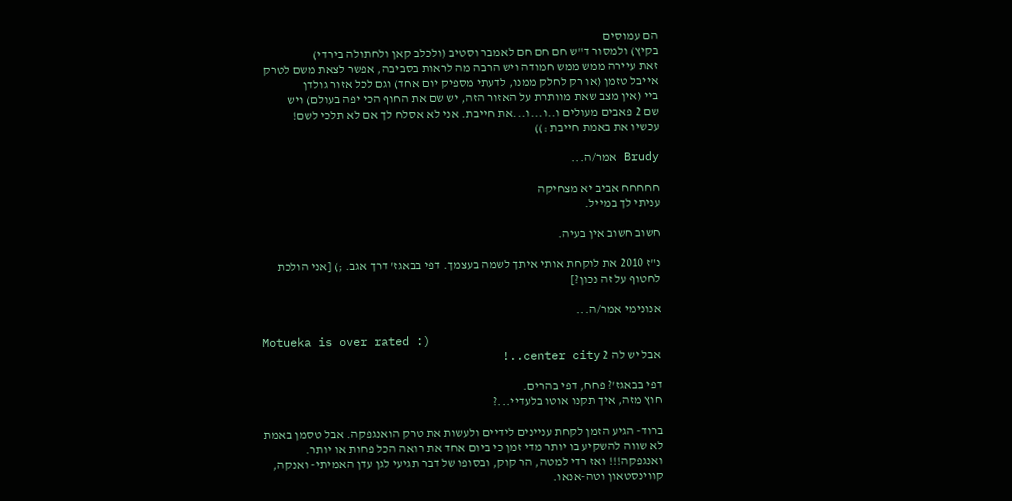הם עמוסים
בקיץ) ולמסור ד"ש חם חם חם לאמבר וסטיב (ולכלב קאן ולחתולה בירדי)
זאת עיירה ממש ממש חמודה ויש הרבה מה לראות בסביבה, אפשר לצאת משם לטרק
אייבל טזמן (או רק לחלק ממנו, לדעתי מספיק יום אחד) וגם לכל אזור גולדן
ביי (אין מצב שאת מוותרת על האזור הזה, יש שם את החוף הכי יפה בעולם) ויש
שם 2 פאבים מעולים ו..ו...ו...את חייבת. אני לא אסלח לך אם לא תלכי לשם!
עכשיו את באמת חייבת :))

Brudy אמר/ה...

חחחחח אביב יא מצחיקה
עניתי לך במייל.

חשוב חשוב אין בעיה.

נ"ז 2010 את לוקחת אותי איתך לשמה בעצמך. דפי בבאגז' דרך אגב. ;) [אני הולכת לחטוף על זה נכון?]

אנונימי אמר/ה...

Motueka is over rated :)
אבל יש לה 2 center city..!

דפי בבאגז'? פחח, דפי בהרים.
חוץ מזה, איך תקנו אוטו בלעדיי...?

ברוד- הגיע הזמן לקחת עניינים לידיים ולעשות את טרק הואנגפקה. אבל טסמן באמת לא שווה להשקיע בו יותר מדי זמן כי ביום אחד את רואה הכל פחות או יותר. ואנגפקה!!! ואז רדי למטה, הר קוק, ובסופו של דבר תגיעי לגן עדן האמיתי- ואנקה, קווינסטאון וטה-אנאו.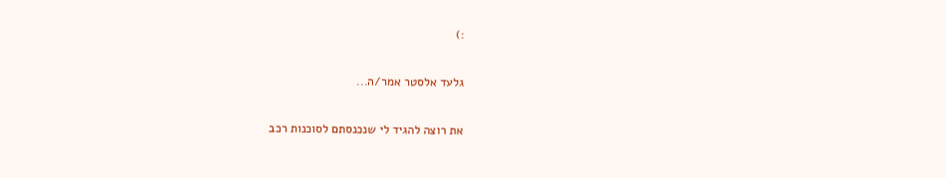:)

גלעד אלסטר אמר/ה...

את רוצה להגיד לי שנכנסתם לסוכנות רכב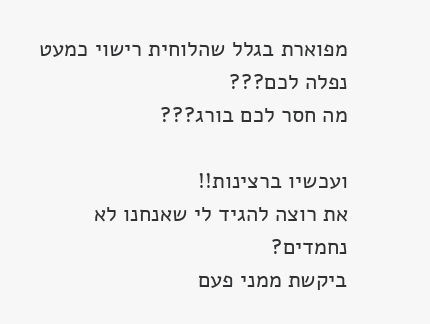מפוארת בגלל שהלוחית רישוי כמעט נפלה לכם???
מה חסר לכם בורג???

ועכשיו ברצינות!!
את רוצה להגיד לי שאנחנו לא נחמדים?
ביקשת ממני פעם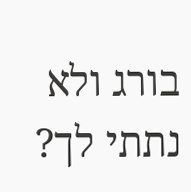בורג ולא נתתי לך?